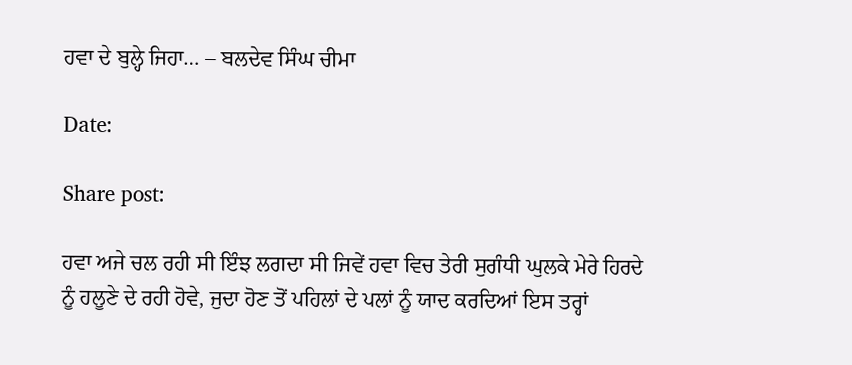ਹਵਾ ਦੇ ਬੁਲ੍ਹੇ ਜਿਹਾ… – ਬਲਦੇਵ ਸਿੰਘ ਚੀਮਾ

Date:

Share post:

ਹਵਾ ਅਜੇ ਚਲ ਰਹੀ ਸੀ ਇੰਝ ਲਗਦਾ ਸੀ ਜਿਵੇਂ ਹਵਾ ਵਿਚ ਤੇਰੀ ਸੁਗੰਧੀ ਘੁਲਕੇ ਮੇਰੇ ਹਿਰਦੇ ਨੂੰ ਹਲੂਣੇ ਦੇ ਰਹੀ ਹੋਵੇ, ਜੁਦਾ ਹੋਣ ਤੋਂ ਪਹਿਲਾਂ ਦੇ ਪਲਾਂ ਨੂੰ ਯਾਦ ਕਰਦਿਆਂ ਇਸ ਤਰ੍ਹਾਂ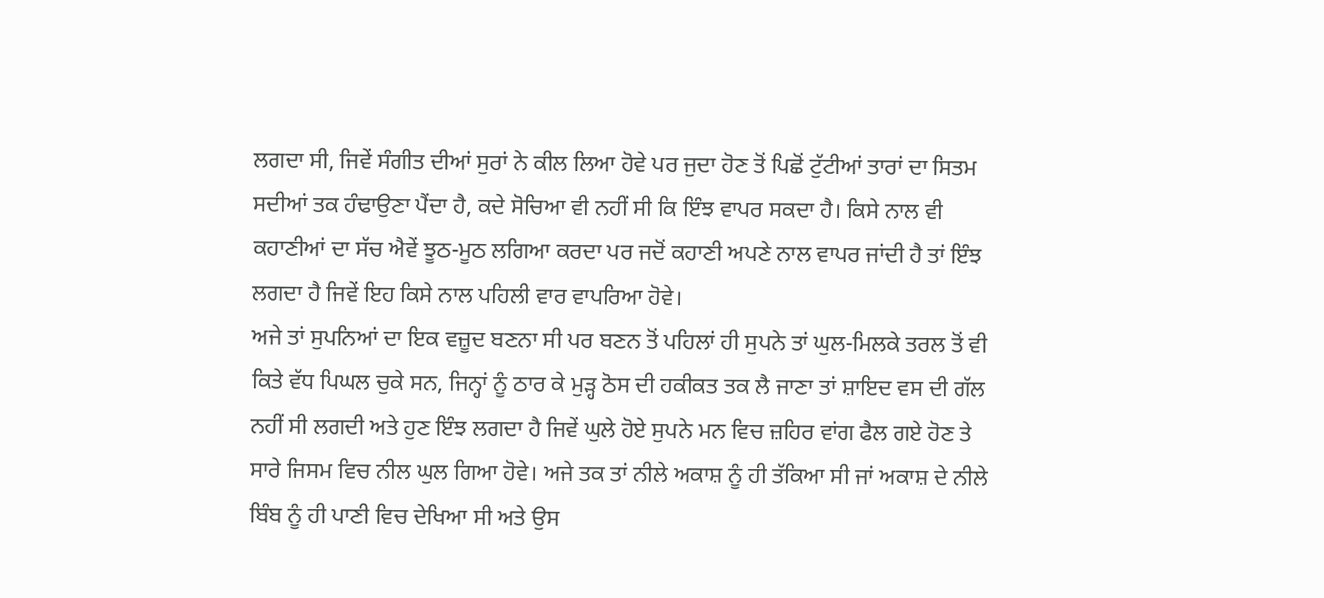ਲਗਦਾ ਸੀ, ਜਿਵੇਂ ਸੰਗੀਤ ਦੀਆਂ ਸੁਰਾਂ ਨੇ ਕੀਲ ਲਿਆ ਹੋਵੇ ਪਰ ਜੁਦਾ ਹੋਣ ਤੋਂ ਪਿਛੋਂ ਟੁੱਟੀਆਂ ਤਾਰਾਂ ਦਾ ਸਿਤਮ ਸਦੀਆਂ ਤਕ ਹੰਢਾਉਣਾ ਪੈਂਦਾ ਹੈ, ਕਦੇ ਸੋਚਿਆ ਵੀ ਨਹੀਂ ਸੀ ਕਿ ਇੰਝ ਵਾਪਰ ਸਕਦਾ ਹੈ। ਕਿਸੇ ਨਾਲ ਵੀ ਕਹਾਣੀਆਂ ਦਾ ਸੱਚ ਐਵੇਂ ਝੂਠ-ਮੂਠ ਲਗਿਆ ਕਰਦਾ ਪਰ ਜਦੋਂ ਕਹਾਣੀ ਅਪਣੇ ਨਾਲ ਵਾਪਰ ਜਾਂਦੀ ਹੈ ਤਾਂ ਇੰਝ ਲਗਦਾ ਹੈ ਜਿਵੇਂ ਇਹ ਕਿਸੇ ਨਾਲ ਪਹਿਲੀ ਵਾਰ ਵਾਪਰਿਆ ਹੋਵੇ।
ਅਜੇ ਤਾਂ ਸੁਪਨਿਆਂ ਦਾ ਇਕ ਵਜ਼ੂਦ ਬਣਨਾ ਸੀ ਪਰ ਬਣਨ ਤੋਂ ਪਹਿਲਾਂ ਹੀ ਸੁਪਨੇ ਤਾਂ ਘੁਲ-ਮਿਲਕੇ ਤਰਲ ਤੋਂ ਵੀ ਕਿਤੇ ਵੱਧ ਪਿਘਲ ਚੁਕੇ ਸਨ, ਜਿਨ੍ਹਾਂ ਨੂੰ ਠਾਰ ਕੇ ਮੁੜ੍ਹ ਠੋਸ ਦੀ ਹਕੀਕਤ ਤਕ ਲੈ ਜਾਣਾ ਤਾਂ ਸ਼ਾਇਦ ਵਸ ਦੀ ਗੱਲ ਨਹੀਂ ਸੀ ਲਗਦੀ ਅਤੇ ਹੁਣ ਇੰਝ ਲਗਦਾ ਹੈ ਜਿਵੇਂ ਘੁਲੇ ਹੋਏ ਸੁਪਨੇ ਮਨ ਵਿਚ ਜ਼ਹਿਰ ਵਾਂਗ ਫੈਲ ਗਏ ਹੋਣ ਤੇ ਸਾਰੇ ਜਿਸਮ ਵਿਚ ਨੀਲ ਘੁਲ ਗਿਆ ਹੋਵੇ। ਅਜੇ ਤਕ ਤਾਂ ਨੀਲੇ ਅਕਾਸ਼ ਨੂੰ ਹੀ ਤੱਕਿਆ ਸੀ ਜਾਂ ਅਕਾਸ਼ ਦੇ ਨੀਲੇ ਬਿੰਬ ਨੂੰ ਹੀ ਪਾਣੀ ਵਿਚ ਦੇਖਿਆ ਸੀ ਅਤੇ ਉਸ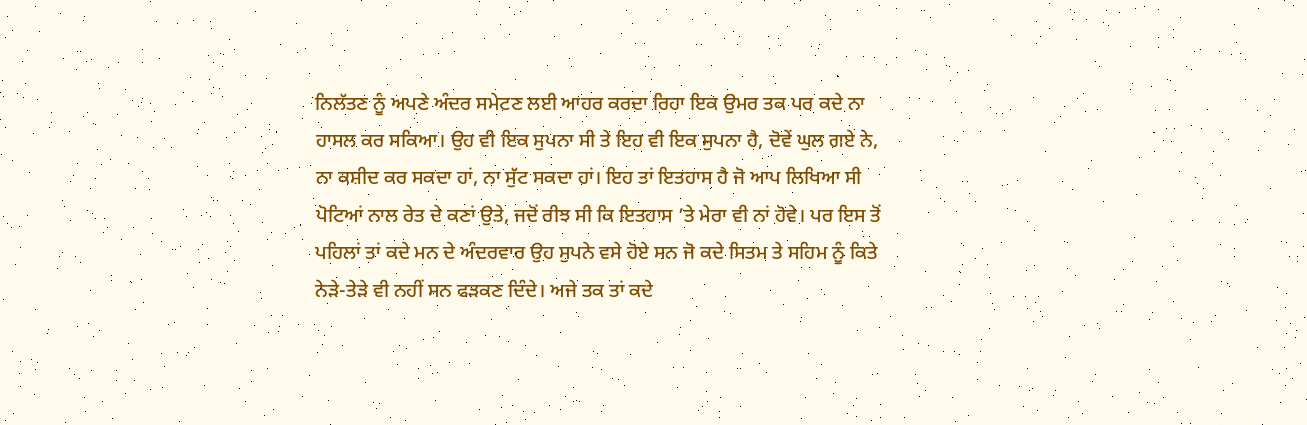ਨਿਲੱਤਣ ਨੂੰ ਅਪਣੇ ਅੰਦਰ ਸਮੇਟਣ ਲਈ ਆਹਰ ਕਰਦਾ ਰਿਹਾ ਇਕ ਉਮਰ ਤਕ ਪਰ ਕਦੇ ਨਾ ਹਾਸਲ ਕਰ ਸਕਿਆ। ਉਹ ਵੀ ਇਕ ਸੁਪਨਾ ਸੀ ਤੇ ਇਹ ਵੀ ਇਕ ਸੁਪਨਾ ਹੈ, ਦੋਵੇਂ ਘੁਲ ਗਏ ਨੇ, ਨਾ ਕਸ਼ੀਦ ਕਰ ਸਕਦਾ ਹਾਂ, ਨਾ ਸੁੱਟ ਸਕਦਾ ਹਾਂ। ਇਹ ਤਾਂ ਇਤਹਾਸ ਹੈ ਜੋ ਆਪ ਲਿਖਿਆ ਸੀ ਪੋਟਿਆਂ ਨਾਲ ਰੇਤ ਦੇ ਕਣਾਂ ਉਤੇ, ਜਦੋਂ ਰੀਝ ਸੀ ਕਿ ਇਤਹਾਸ ’ਤੇ ਮੇਰਾ ਵੀ ਨਾਂ ਹੋਵੇ। ਪਰ ਇਸ ਤੋਂ ਪਹਿਲਾਂ ਤਾਂ ਕਦੇ ਮਨ ਦੇ ਅੰਦਰਵਾਰ ਉਹ ਸੁਪਨੇ ਵਸੇ ਹੋਏ ਸਨ ਜੋ ਕਦੇ ਸਿਤਮ ਤੇ ਸਹਿਮ ਨੂੰ ਕਿਤੇ ਨੇੜੇ-ਤੇੜੇ ਵੀ ਨਹੀਂ ਸਨ ਫੜਕਣ ਦਿੰਦੇ। ਅਜੇ ਤਕ ਤਾਂ ਕਦੇ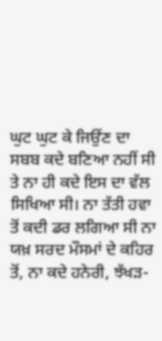ਘੁਟ ਘੁਟ ਕੇ ਜਿਉਂਣ ਦਾ ਸਬਬ ਕਦੇ ਬਣਿਆ ਨਹੀਂ ਸੀ ਤੇ ਨਾ ਹੀ ਕਦੇ ਇਸ ਦਾ ਵੱਲ ਸਿਖਿਆ ਸੀ। ਨਾ ਤੱਤੀ ਹਵਾ ਤੋਂ ਕਦੀ ਡਰ ਲਗਿਆ ਸੀ ਨਾ ਯਖ਼ ਸਰਦ ਮੌਸਮਾਂ ਦੇ ਕਹਿਰ ਤੋਂ, ਨਾ ਕਦੇ ਹਨੇਰੀ, ਝੱਖੜ-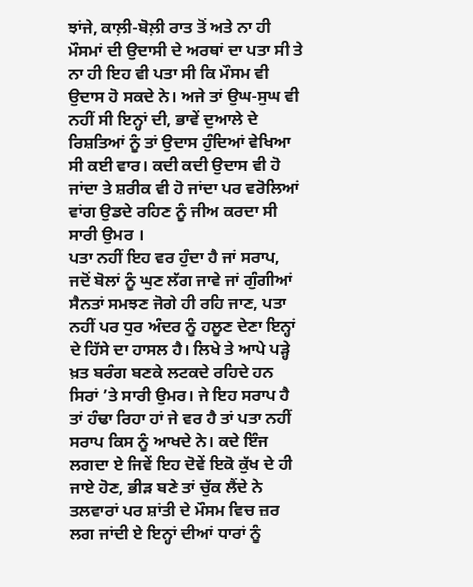ਝਾਂਜੇ, ਕਾਲ਼ੀ-ਬੋਲ਼ੀ ਰਾਤ ਤੋਂ ਅਤੇ ਨਾ ਹੀ ਮੌਸਮਾਂ ਦੀ ਉਦਾਸੀ ਦੇ ਅਰਥਾਂ ਦਾ ਪਤਾ ਸੀ ਤੇ ਨਾ ਹੀ ਇਹ ਵੀ ਪਤਾ ਸੀ ਕਿ ਮੌਸਮ ਵੀ ਉਦਾਸ ਹੋ ਸਕਦੇ ਨੇ। ਅਜੇ ਤਾਂ ਉਘ-ਸੁਘ ਵੀ ਨਹੀਂ ਸੀ ਇਨ੍ਹਾਂ ਦੀ, ਭਾਵੇਂ ਦੁਆਲੇ ਦੇ ਰਿਸ਼ਤਿਆਂ ਨੂੰ ਤਾਂ ਉਦਾਸ ਹੁੰਦਿਆਂ ਵੇਖਿਆ ਸੀ ਕਈ ਵਾਰ। ਕਦੀ ਕਦੀ ਉਦਾਸ ਵੀ ਹੋ ਜਾਂਦਾ ਤੇ ਸ਼ਰੀਕ ਵੀ ਹੋ ਜਾਂਦਾ ਪਰ ਵਰੋਲਿਆਂ ਵਾਂਗ ਉਡਦੇ ਰਹਿਣ ਨੂੰ ਜੀਅ ਕਰਦਾ ਸੀ ਸਾਰੀ ਉਮਰ ।
ਪਤਾ ਨਹੀਂ ਇਹ ਵਰ ਹੁੰਦਾ ਹੈ ਜਾਂ ਸਰਾਪ, ਜਦੋਂ ਬੋਲਾਂ ਨੂੰ ਘੁਣ ਲੱਗ ਜਾਵੇ ਜਾਂ ਗੁੰਗੀਆਂ ਸੈਨਤਾਂ ਸਮਝਣ ਜੋਗੇ ਹੀ ਰਹਿ ਜਾਣ, ਪਤਾ ਨਹੀਂ ਪਰ ਧੁਰ ਅੰਦਰ ਨੂੰ ਹਲੂਣ ਦੇਣਾ ਇਨ੍ਹਾਂ ਦੇ ਹਿੱਸੇ ਦਾ ਹਾਸਲ ਹੈ। ਲਿਖੇ ਤੇ ਆਪੇ ਪੜ੍ਹੇ ਖ਼ਤ ਬਰੰਗ ਬਣਕੇ ਲਟਕਦੇ ਰਹਿਦੇ ਹਨ ਸਿਰਾਂ ’ਤੇ ਸਾਰੀ ਉਮਰ। ਜੇ ਇਹ ਸਰਾਪ ਹੈ ਤਾਂ ਹੰਢਾ ਰਿਹਾ ਹਾਂ ਜੇ ਵਰ ਹੈ ਤਾਂ ਪਤਾ ਨਹੀਂ ਸਰਾਪ ਕਿਸ ਨੂੰ ਆਖਦੇ ਨੇ। ਕਦੇ ਇੰਜ ਲਗਦਾ ਏ ਜਿਵੇਂ ਇਹ ਦੋਵੇਂ ਇਕੋ ਕੁੱਖ ਦੇ ਹੀ ਜਾਏ ਹੋਣ, ਭੀੜ ਬਣੇ ਤਾਂ ਚੁੱਕ ਲੈਂਦੇ ਨੇ ਤਲਵਾਰਾਂ ਪਰ ਸ਼ਾਂਤੀ ਦੇ ਮੌਸਮ ਵਿਚ ਜ਼ਰ ਲਗ ਜਾਂਦੀ ਏ ਇਨ੍ਹਾਂ ਦੀਆਂ ਧਾਰਾਂ ਨੂੰ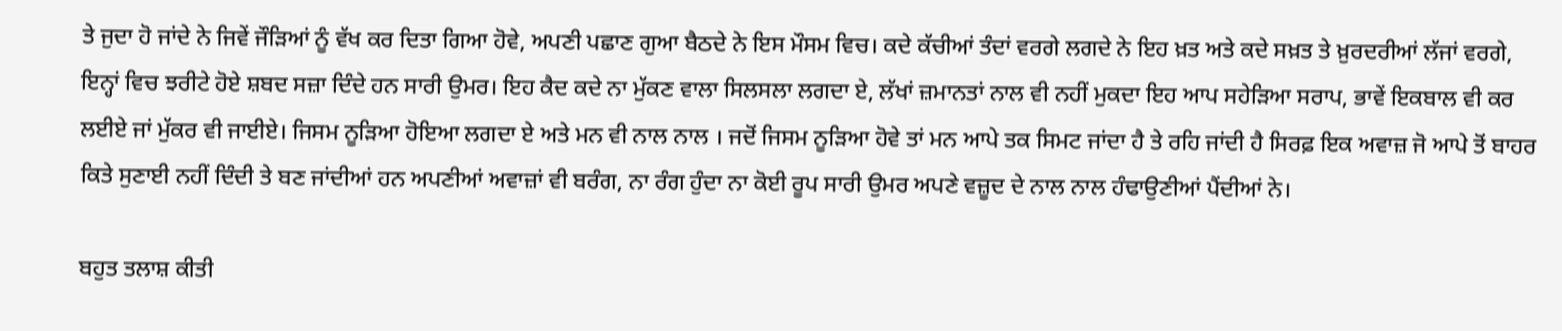ਤੇ ਜੁਦਾ ਹੋ ਜਾਂਦੇ ਨੇ ਜਿਵੇਂ ਜੌੜਿਆਂ ਨੂੰ ਵੱਖ ਕਰ ਦਿਤਾ ਗਿਆ ਹੋਵੇ, ਅਪਣੀ ਪਛਾਣ ਗੁਆ ਬੈਠਦੇ ਨੇ ਇਸ ਮੌਸਮ ਵਿਚ। ਕਦੇ ਕੱਚੀਆਂ ਤੰਦਾਂ ਵਰਗੇ ਲਗਦੇ ਨੇ ਇਹ ਖ਼ਤ ਅਤੇ ਕਦੇ ਸਖ਼ਤ ਤੇ ਖ਼ੁਰਦਰੀਆਂ ਲੱਜਾਂ ਵਰਗੇ, ਇਨ੍ਹਾਂ ਵਿਚ ਝਰੀਟੇ ਹੋਏ ਸ਼ਬਦ ਸਜ਼ਾ ਦਿੰਦੇ ਹਨ ਸਾਰੀ ਉਮਰ। ਇਹ ਕੈਦ ਕਦੇ ਨਾ ਮੁੱਕਣ ਵਾਲਾ ਸਿਲਸਲਾ ਲਗਦਾ ਏ, ਲੱਖਾਂ ਜ਼ਮਾਨਤਾਂ ਨਾਲ ਵੀ ਨਹੀਂ ਮੁਕਦਾ ਇਹ ਆਪ ਸਹੇੜਿਆ ਸਰਾਪ, ਭਾਵੇਂ ਇਕਬਾਲ ਵੀ ਕਰ ਲਈਏ ਜਾਂ ਮੁੱਕਰ ਵੀ ਜਾਈਏ। ਜਿਸਮ ਨੂੜਿਆ ਹੋਇਆ ਲਗਦਾ ਏ ਅਤੇ ਮਨ ਵੀ ਨਾਲ ਨਾਲ । ਜਦੋਂ ਜਿਸਮ ਨੂੜਿਆ ਹੋਵੇ ਤਾਂ ਮਨ ਆਪੇ ਤਕ ਸਿਮਟ ਜਾਂਦਾ ਹੈ ਤੇ ਰਹਿ ਜਾਂਦੀ ਹੈ ਸਿਰਫ਼ ਇਕ ਅਵਾਜ਼ ਜੋ ਆਪੇ ਤੋਂ ਬਾਹਰ ਕਿਤੇ ਸੁਣਾਈ ਨਹੀਂ ਦਿੰਦੀ ਤੇ ਬਣ ਜਾਂਦੀਆਂ ਹਨ ਅਪਣੀਆਂ ਅਵਾਜ਼ਾਂ ਵੀ ਬਰੰਗ, ਨਾ ਰੰਗ ਹੁੰਦਾ ਨਾ ਕੋਈ ਰੂਪ ਸਾਰੀ ਉਮਰ ਅਪਣੇ ਵਜ਼ੂਦ ਦੇ ਨਾਲ ਨਾਲ ਹੰਢਾਉਣੀਆਂ ਪੈਂਦੀਆਂ ਨੇ।

ਬਹੁਤ ਤਲਾਸ਼ ਕੀਤੀ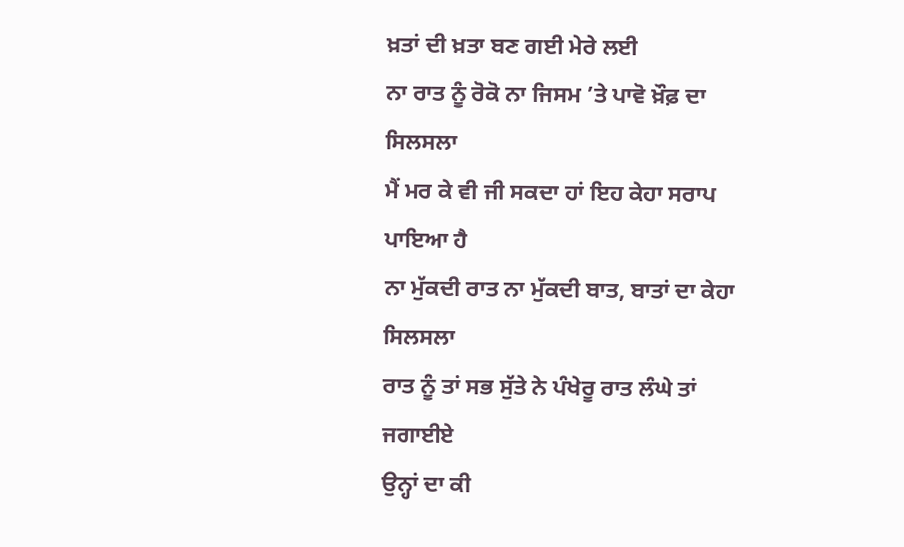ਖ਼ਤਾਂ ਦੀ ਖ਼ਤਾ ਬਣ ਗਈ ਮੇਰੇ ਲਈ
ਨਾ ਰਾਤ ਨੂੰ ਰੋਕੋ ਨਾ ਜਿਸਮ ’ਤੇ ਪਾਵੋ ਖ਼ੌਫ਼ ਦਾ ਸਿਲਸਲਾ
ਮੈਂ ਮਰ ਕੇ ਵੀ ਜੀ ਸਕਦਾ ਹਾਂ ਇਹ ਕੇਹਾ ਸਰਾਪ ਪਾਇਆ ਹੈ
ਨਾ ਮੁੱਕਦੀ ਰਾਤ ਨਾ ਮੁੱਕਦੀ ਬਾਤ, ਬਾਤਾਂ ਦਾ ਕੇਹਾ ਸਿਲਸਲਾ
ਰਾਤ ਨੂੰ ਤਾਂ ਸਭ ਸੁੱਤੇ ਨੇ ਪੰਖੇਰੂ ਰਾਤ ਲੰਘੇ ਤਾਂ ਜਗਾਈਏ
ਉਨ੍ਹਾਂ ਦਾ ਕੀ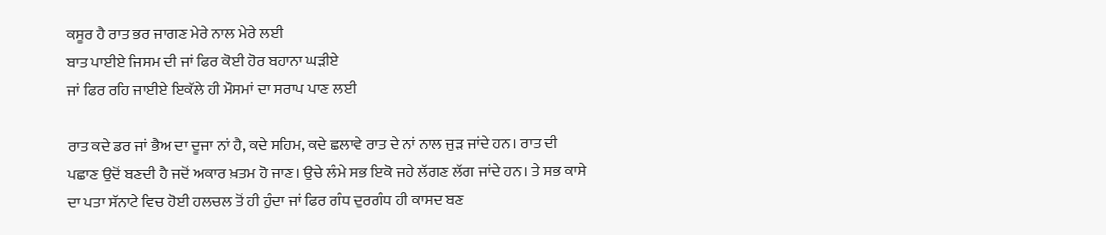ਕਸੂਰ ਹੈ ਰਾਤ ਭਰ ਜਾਗਣ ਮੇਰੇ ਨਾਲ ਮੇਰੇ ਲਈ
ਬਾਤ ਪਾਈਏ ਜਿਸਮ ਦੀ ਜਾਂ ਫਿਰ ਕੋਈ ਹੋਰ ਬਹਾਨਾ ਘੜੀਏ
ਜਾਂ ਫਿਰ ਰਹਿ ਜਾਈਏ ਇਕੱਲੇ ਹੀ ਮੌਸਮਾਂ ਦਾ ਸਰਾਪ ਪਾਣ ਲਈ

ਰਾਤ ਕਦੇ ਡਰ ਜਾਂ ਭੈਅ ਦਾ ਦੂਜਾ ਨਾਂ ਹੈ, ਕਦੇ ਸਹਿਮ, ਕਦੇ ਛਲਾਵੇ ਰਾਤ ਦੇ ਨਾਂ ਨਾਲ ਜੁੜ ਜਾਂਦੇ ਹਨ। ਰਾਤ ਦੀ ਪਛਾਣ ਉਦੋਂ ਬਣਦੀ ਹੈ ਜਦੋਂ ਅਕਾਰ ਖ਼ਤਮ ਹੋ ਜਾਣ। ਉਚੇ ਲੰਮੇ ਸਭ ਇਕੋ ਜਹੇ ਲੱਗਣ ਲੱਗ ਜਾਂਦੇ ਹਨ। ਤੇ ਸਭ ਕਾਸੇ ਦਾ ਪਤਾ ਸੱਨਾਟੇ ਵਿਚ ਹੋਈ ਹਲਚਲ ਤੋਂ ਹੀ ਹੁੰਦਾ ਜਾਂ ਫਿਰ ਗੰਧ ਦੁਰਗੰਧ ਹੀ ਕਾਸਦ ਬਣ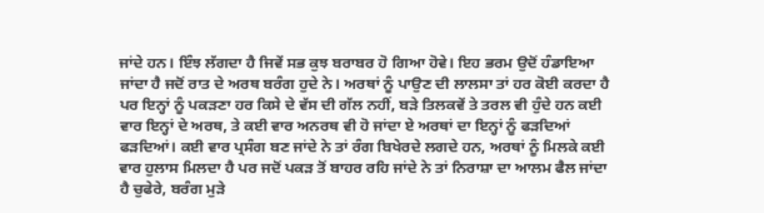ਜਾਂਦੇ ਹਨ। ਇੰਝ ਲੱਗਦਾ ਹੈ ਜਿਵੇਂ ਸਭ ਕੁਝ ਬਰਾਬਰ ਹੋ ਗਿਆ ਹੋਵੇ। ਇਹ ਭਰਮ ਉਦੋਂ ਹੰਡਾਇਆ ਜਾਂਦਾ ਹੈ ਜਦੋਂ ਰਾਤ ਦੇ ਅਰਥ ਬਰੰਗ ਹੁਦੇ ਨੇ। ਅਰਥਾਂ ਨੂੰ ਪਾਉਣ ਦੀ ਲਾਲਸਾ ਤਾਂ ਹਰ ਕੋਈ ਕਰਦਾ ਹੈ ਪਰ ਇਨ੍ਹਾਂ ਨੂੰ ਪਕੜਣਾ ਹਰ ਕਿਸੇ ਦੇ ਵੱਸ ਦੀ ਗੱਲ ਨਹੀਂ, ਬੜੇ ਤਿਲਕਵੇਂ ਤੇ ਤਰਲ ਵੀ ਹੁੰਦੇ ਹਨ ਕਈ ਵਾਰ ਇਨ੍ਹਾਂ ਦੇ ਅਰਥ, ਤੇ ਕਈ ਵਾਰ ਅਨਰਥ ਵੀ ਹੋ ਜਾਂਦਾ ਏ ਅਰਥਾਂ ਦਾ ਇਨ੍ਹਾਂ ਨੂੰ ਫੜਦਿਆਂ ਫੜਦਿਆਂ। ਕਈ ਵਾਰ ਪ੍ਰਸੰਗ ਬਣ ਜਾਂਦੇ ਨੇ ਤਾਂ ਰੰਗ ਬਿਖੇਰਦੇ ਲਗਦੇ ਹਨ, ਅਰਥਾਂ ਨੂੰ ਮਿਲਕੇ ਕਈ ਵਾਰ ਹੁਲਾਸ ਮਿਲਦਾ ਹੈ ਪਰ ਜਦੋਂ ਪਕੜ ਤੋਂ ਬਾਹਰ ਰਹਿ ਜਾਂਦੇ ਨੇ ਤਾਂ ਨਿਰਾਸ਼ਾ ਦਾ ਆਲਮ ਫੈਲ ਜਾਂਦਾ ਹੈ ਚੁਫੇਰੇ, ਬਰੰਗ ਮੁੜੇ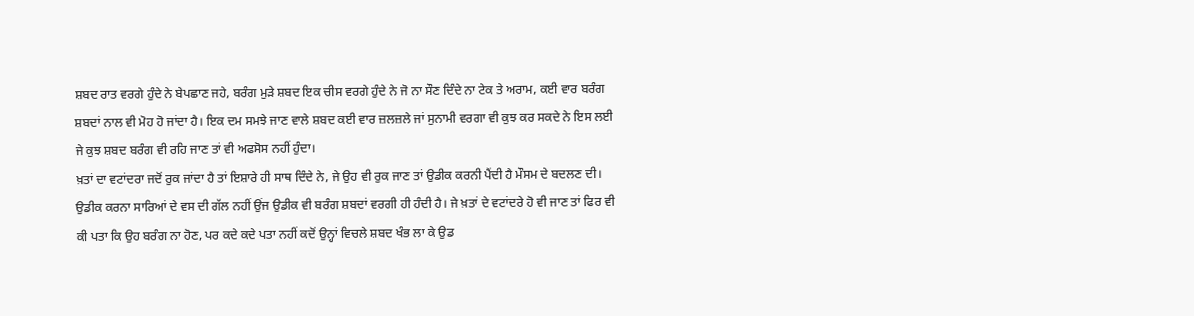ਸ਼ਬਦ ਰਾਤ ਵਰਗੇ ਹੁੰਦੇ ਨੇ ਬੇਪਛਾਣ ਜਹੇ, ਬਰੰਗ ਮੁੜੇ ਸ਼ਬਦ ਇਕ ਚੀਸ ਵਰਗੇ ਹੁੰਦੇ ਨੇ ਜੋ ਨਾ ਸੌਣ ਦਿੰਦੇ ਨਾ ਟੇਕ ਤੇ ਅਰਾਮ, ਕਈ ਵਾਰ ਬਰੰਗ ਸ਼ਬਦਾਂ ਨਾਲ ਵੀ ਮੋਹ ਹੋ ਜਾਂਦਾ ਹੈ। ਇਕ ਦਮ ਸਮਝੇ ਜਾਣ ਵਾਲੇ ਸ਼ਬਦ ਕਈ ਵਾਰ ਜ਼ਲਜ਼ਲੇ ਜਾਂ ਸੁਨਾਮੀ ਵਰਗਾ ਵੀ ਕੁਝ ਕਰ ਸਕਦੇ ਨੇ ਇਸ ਲਈ ਜੇ ਕੁਝ ਸ਼ਬਦ ਬਰੰਗ ਵੀ ਰਹਿ ਜਾਣ ਤਾਂ ਵੀ ਅਫਸੋਸ ਨਹੀਂ ਹੁੰਦਾ।
ਖ਼ਤਾਂ ਦਾ ਵਟਾਂਦਰਾ ਜਦੋਂ ਰੁਕ ਜਾਂਦਾ ਹੈ ਤਾਂ ਇਸ਼ਾਰੇ ਹੀ ਸਾਥ ਦਿੰਦੇ ਨੇ, ਜੇ ਉਹ ਵੀ ਰੁਕ ਜਾਣ ਤਾਂ ਉਡੀਕ ਕਰਨੀ ਪੈਂਦੀ ਹੈ ਮੌਸਮ ਦੇ ਬਦਲਣ ਦੀ। ਉਡੀਕ ਕਰਨਾ ਸਾਰਿਆਂ ਦੇ ਵਸ ਦੀ ਗੱਲ ਨਹੀਂ ਉਂਜ ਉਡੀਕ ਵੀ ਬਰੰਗ ਸ਼ਬਦਾਂ ਵਰਗੀ ਹੀ ਹੰਦੀ ਹੈ। ਜੇ ਖ਼ਤਾਂ ਦੇ ਵਟਾਂਦਰੇ ਹੋ ਵੀ ਜਾਣ ਤਾਂ ਫਿਰ ਵੀ ਕੀ ਪਤਾ ਕਿ ਉਹ ਬਰੰਗ ਨਾ ਹੋਣ, ਪਰ ਕਦੇ ਕਦੇ ਪਤਾ ਨਹੀਂ ਕਦੋਂ ਉਨ੍ਹਾਂ ਵਿਚਲੇ ਸ਼ਬਦ ਖੰਭ ਲਾ ਕੇ ਉਡ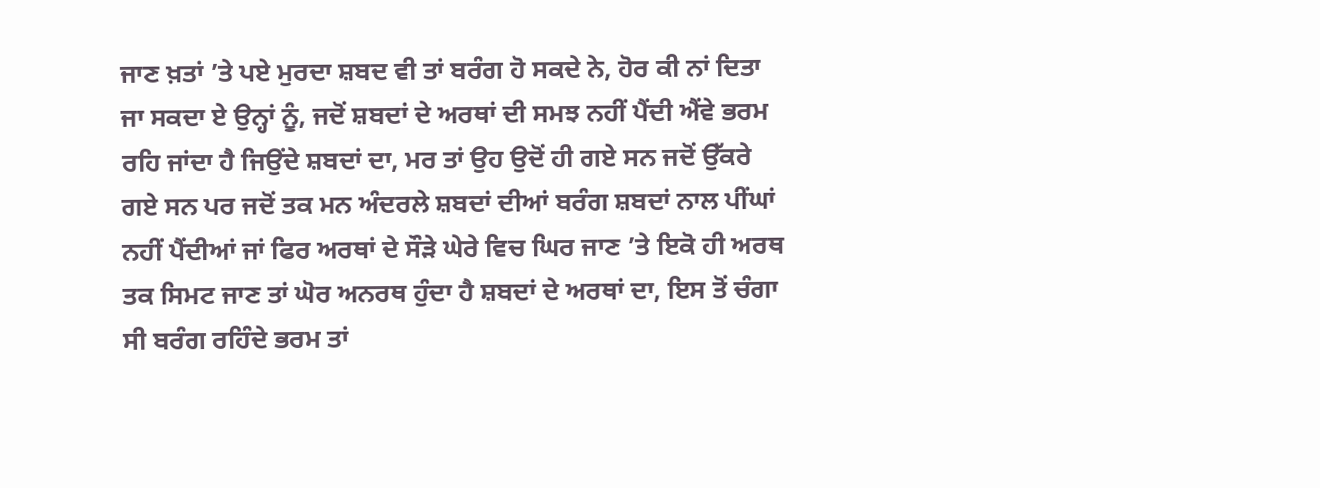ਜਾਣ ਖ਼ਤਾਂ ’ਤੇ ਪਏ ਮੁਰਦਾ ਸ਼ਬਦ ਵੀ ਤਾਂ ਬਰੰਗ ਹੋ ਸਕਦੇ ਨੇ, ਹੋਰ ਕੀ ਨਾਂ ਦਿਤਾ ਜਾ ਸਕਦਾ ਏ ਉਨ੍ਹਾਂ ਨੂੰ, ਜਦੋਂ ਸ਼ਬਦਾਂ ਦੇ ਅਰਥਾਂ ਦੀ ਸਮਝ ਨਹੀਂ ਪੈਂਦੀ ਐਂਵੇ ਭਰਮ ਰਹਿ ਜਾਂਦਾ ਹੈ ਜਿਉਂਦੇ ਸ਼ਬਦਾਂ ਦਾ, ਮਰ ਤਾਂ ਉਹ ਉਦੋਂ ਹੀ ਗਏ ਸਨ ਜਦੋਂ ਉੱਕਰੇ ਗਏ ਸਨ ਪਰ ਜਦੋਂ ਤਕ ਮਨ ਅੰਦਰਲੇ ਸ਼ਬਦਾਂ ਦੀਆਂ ਬਰੰਗ ਸ਼ਬਦਾਂ ਨਾਲ ਪੀਂਘਾਂ ਨਹੀਂ ਪੈਂਦੀਆਂ ਜਾਂ ਫਿਰ ਅਰਥਾਂ ਦੇ ਸੌੜੇ ਘੇਰੇ ਵਿਚ ਘਿਰ ਜਾਣ ’ਤੇ ਇਕੋ ਹੀ ਅਰਥ ਤਕ ਸਿਮਟ ਜਾਣ ਤਾਂ ਘੋਰ ਅਨਰਥ ਹੁੰਦਾ ਹੈ ਸ਼ਬਦਾਂ ਦੇ ਅਰਥਾਂ ਦਾ, ਇਸ ਤੋਂ ਚੰਗਾ ਸੀ ਬਰੰਗ ਰਹਿੰਦੇ ਭਰਮ ਤਾਂ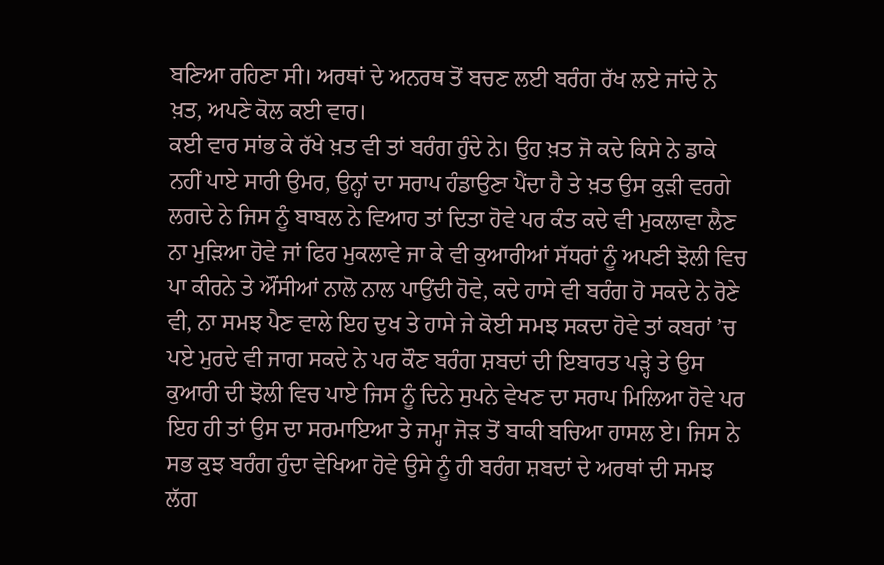ਬਣਿਆ ਰਹਿਣਾ ਸੀ। ਅਰਥਾਂ ਦੇ ਅਨਰਥ ਤੋਂ ਬਚਣ ਲਈ ਬਰੰਗ ਰੱਖ ਲਏ ਜਾਂਦੇ ਨੇ ਖ਼ਤ, ਅਪਣੇ ਕੋਲ ਕਈ ਵਾਰ।
ਕਈ ਵਾਰ ਸਾਂਭ ਕੇ ਰੱਖੇ ਖ਼ਤ ਵੀ ਤਾਂ ਬਰੰਗ ਹੁੰਦੇ ਨੇ। ਉਹ ਖ਼ਤ ਜੋ ਕਦੇ ਕਿਸੇ ਨੇ ਡਾਕੇ ਨਹੀਂ ਪਾਏ ਸਾਰੀ ਉਮਰ, ਉਨ੍ਹਾਂ ਦਾ ਸਰਾਪ ਹੰਡਾਉਣਾ ਪੈਂਦਾ ਹੈ ਤੇ ਖ਼ਤ ਉਸ ਕੁੜੀ ਵਰਗੇ ਲਗਦੇ ਨੇ ਜਿਸ ਨੂੰ ਬਾਬਲ ਨੇ ਵਿਆਹ ਤਾਂ ਦਿਤਾ ਹੋਵੇ ਪਰ ਕੰਤ ਕਦੇ ਵੀ ਮੁਕਲਾਵਾ ਲੈਣ ਨਾ ਮੁੜਿਆ ਹੋਵੇ ਜਾਂ ਫਿਰ ਮੁਕਲਾਵੇ ਜਾ ਕੇ ਵੀ ਕੁਆਰੀਆਂ ਸੱਧਰਾਂ ਨੂੰ ਅਪਣੀ ਝੋਲੀ ਵਿਚ ਪਾ ਕੀਰਨੇ ਤੇ ਔਂਸੀਆਂ ਨਾਲੋ ਨਾਲ ਪਾਉਂਦੀ ਹੋਵੇ, ਕਦੇ ਹਾਸੇ ਵੀ ਬਰੰਗ ਹੋ ਸਕਦੇ ਨੇ ਰੋਣੇ ਵੀ, ਨਾ ਸਮਝ ਪੈਣ ਵਾਲੇ ਇਹ ਦੁਖ ਤੇ ਹਾਸੇ ਜੇ ਕੋਈ ਸਮਝ ਸਕਦਾ ਹੋਵੇ ਤਾਂ ਕਬਰਾਂ ’ਚ ਪਏ ਮੁਰਦੇ ਵੀ ਜਾਗ ਸਕਦੇ ਨੇ ਪਰ ਕੌਣ ਬਰੰਗ ਸ਼ਬਦਾਂ ਦੀ ਇਬਾਰਤ ਪੜ੍ਹੇ ਤੇ ਉਸ ਕੁਆਰੀ ਦੀ ਝੋਲੀ ਵਿਚ ਪਾਏ ਜਿਸ ਨੂੰ ਦਿਨੇ ਸੁਪਨੇ ਵੇਖਣ ਦਾ ਸਰਾਪ ਮਿਲਿਆ ਹੋਵੇ ਪਰ ਇਹ ਹੀ ਤਾਂ ਉਸ ਦਾ ਸਰਮਾਇਆ ਤੇ ਜਮ੍ਹਾ ਜੋੜ ਤੋਂ ਬਾਕੀ ਬਚਿਆ ਹਾਸਲ ਏ। ਜਿਸ ਨੇ ਸਭ ਕੁਝ ਬਰੰਗ ਹੁੰਦਾ ਵੇਖਿਆ ਹੋਵੇ ਉਸੇ ਨੂੰ ਹੀ ਬਰੰਗ ਸ਼ਬਦਾਂ ਦੇ ਅਰਥਾਂ ਦੀ ਸਮਝ ਲੱਗ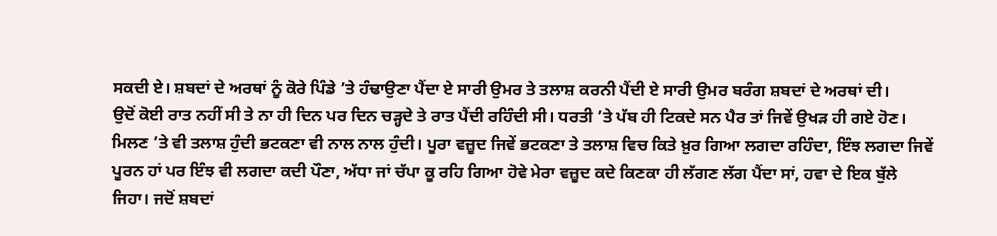ਸਕਦੀ ਏ। ਸ਼ਬਦਾਂ ਦੇ ਅਰਥਾਂ ਨੂੰ ਕੋਰੇ ਪਿੰਡੇ ’ਤੇ ਹੰਢਾਉਣਾ ਪੈਂਦਾ ਏ ਸਾਰੀ ਉਮਰ ਤੇ ਤਲਾਸ਼ ਕਰਨੀ ਪੈਂਦੀ ਏ ਸਾਰੀ ਉਮਰ ਬਰੰਗ ਸ਼ਬਦਾਂ ਦੇ ਅਰਥਾਂ ਦੀ।
ਉਦੋਂ ਕੋਈ ਰਾਤ ਨਹੀਂ ਸੀ ਤੇ ਨਾ ਹੀ ਦਿਨ ਪਰ ਦਿਨ ਚੜ੍ਹਦੇ ਤੇ ਰਾਤ ਪੈਂਦੀ ਰਹਿੰਦੀ ਸੀ। ਧਰਤੀ ’ਤੇ ਪੱਬ ਹੀ ਟਿਕਦੇ ਸਨ ਪੈਰ ਤਾਂ ਜਿਵੇਂ ਉਖੜ ਹੀ ਗਏ ਹੋਣ। ਮਿਲਣ ’ਤੇ ਵੀ ਤਲਾਸ਼ ਹੁੰਦੀ ਭਟਕਣਾ ਵੀ ਨਾਲ ਨਾਲ ਹੁੰਦੀ। ਪੂਰਾ ਵਜ਼ੂਦ ਜਿਵੇਂ ਭਟਕਣਾ ਤੇ ਤਲਾਸ਼ ਵਿਚ ਕਿਤੇ ਖ਼ੁਰ ਗਿਆ ਲਗਦਾ ਰਹਿੰਦਾ, ਇੰਝ ਲਗਦਾ ਜਿਵੇਂ ਪੂਰਨ ਹਾਂ ਪਰ ਇੰਝ ਵੀ ਲਗਦਾ ਕਦੀ ਪੌਣਾ, ਅੱਧਾ ਜਾਂ ਚੱਪਾ ਕੂ ਰਹਿ ਗਿਆ ਹੋਵੇ ਮੇਰਾ ਵਜ਼ੂਦ ਕਦੇ ਕਿਣਕਾ ਹੀ ਲੱਗਣ ਲੱਗ ਪੈਂਦਾ ਸਾਂ, ਹਵਾ ਦੇ ਇਕ ਬੁੱਲੇ ਜਿਹਾ। ਜਦੋਂ ਸ਼ਬਦਾਂ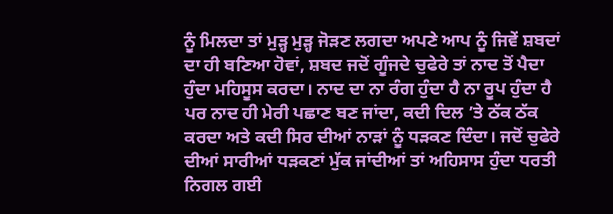ਨੂੰ ਮਿਲਦਾ ਤਾਂ ਮੁੜ੍ਹ ਮੁੜ੍ਹ ਜੋੜਣ ਲਗਦਾ ਅਪਣੇ ਆਪ ਨੂੰ ਜਿਵੇਂ ਸ਼ਬਦਾਂ ਦਾ ਹੀ ਬਣਿਆ ਹੋਵਾਂ, ਸ਼ਬਦ ਜਦੋਂ ਗੂੰਜਦੇ ਚੁਫੇਰੇ ਤਾਂ ਨਾਦ ਤੋਂ ਪੈਦਾ ਹੁੰਦਾ ਮਹਿਸੂਸ ਕਰਦਾ। ਨਾਦ ਦਾ ਨਾ ਰੰਗ ਹੁੰਦਾ ਹੈ ਨਾ ਰੂਪ ਹੁੰਦਾ ਹੈ ਪਰ ਨਾਦ ਹੀ ਮੇਰੀ ਪਛਾਣ ਬਣ ਜਾਂਦਾ, ਕਦੀ ਦਿਲ ’ਤੇ ਠੱਕ ਠੱਕ ਕਰਦਾ ਅਤੇ ਕਦੀ ਸਿਰ ਦੀਆਂ ਨਾੜਾਂ ਨੂੰ ਧੜਕਣ ਦਿੰਦਾ। ਜਦੋਂ ਚੁਫੇਰੇ ਦੀਆਂ ਸਾਰੀਆਂ ਧੜਕਣਾਂ ਮੁੱਕ ਜਾਂਦੀਆਂ ਤਾਂ ਅਹਿਸਾਸ ਹੁੰਦਾ ਧਰਤੀ ਨਿਗਲ ਗਈ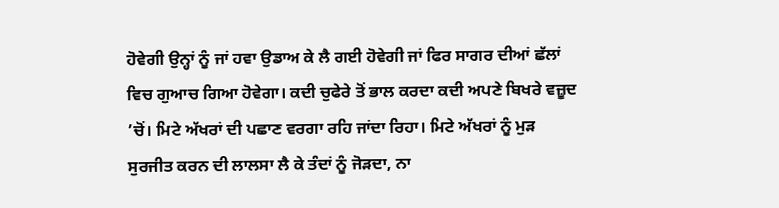ਹੋਵੇਗੀ ਉਨ੍ਹਾਂ ਨੂੰ ਜਾਂ ਹਵਾ ਉਡਾਅ ਕੇ ਲੈ ਗਈ ਹੋਵੇਗੀ ਜਾਂ ਫਿਰ ਸਾਗਰ ਦੀਆਂ ਛੱਲਾਂ ਵਿਚ ਗੁਆਚ ਗਿਆ ਹੋਵੇਗਾ। ਕਦੀ ਚੁਫੇਰੇ ਤੋਂ ਭਾਲ ਕਰਦਾ ਕਦੀ ਅਪਣੇ ਬਿਖਰੇ ਵਜ਼ੂਦ ’ਚੋਂ। ਮਿਟੇ ਅੱਖਰਾਂ ਦੀ ਪਛਾਣ ਵਰਗਾ ਰਹਿ ਜਾਂਦਾ ਰਿਹਾ। ਮਿਟੇ ਅੱਖਰਾਂ ਨੂੰ ਮੁੜ ਸੁਰਜੀਤ ਕਰਨ ਦੀ ਲਾਲਸਾ ਲੈ ਕੇ ਤੰਦਾਂ ਨੂੰ ਜੋੜਦਾ, ਨਾ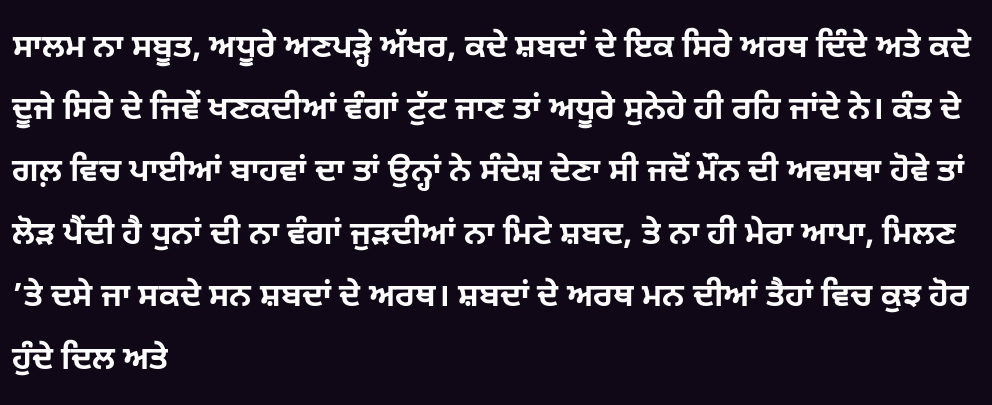ਸਾਲਮ ਨਾ ਸਬੂਤ, ਅਧੂਰੇ ਅਣਪੜ੍ਹੇ ਅੱਖਰ, ਕਦੇ ਸ਼ਬਦਾਂ ਦੇ ਇਕ ਸਿਰੇ ਅਰਥ ਦਿੰਦੇ ਅਤੇ ਕਦੇ ਦੂਜੇ ਸਿਰੇ ਦੇ ਜਿਵੇਂ ਖਣਕਦੀਆਂ ਵੰਗਾਂ ਟੁੱਟ ਜਾਣ ਤਾਂ ਅਧੂਰੇ ਸੁਨੇਹੇ ਹੀ ਰਹਿ ਜਾਂਦੇ ਨੇ। ਕੰਤ ਦੇ ਗਲ਼ ਵਿਚ ਪਾਈਆਂ ਬਾਹਵਾਂ ਦਾ ਤਾਂ ਉਨ੍ਹਾਂ ਨੇ ਸੰਦੇਸ਼ ਦੇਣਾ ਸੀ ਜਦੋਂ ਮੌਨ ਦੀ ਅਵਸਥਾ ਹੋਵੇ ਤਾਂ ਲੋੜ ਪੈਂਦੀ ਹੈ ਧੁਨਾਂ ਦੀ ਨਾ ਵੰਗਾਂ ਜੁੜਦੀਆਂ ਨਾ ਮਿਟੇ ਸ਼ਬਦ, ਤੇ ਨਾ ਹੀ ਮੇਰਾ ਆਪਾ, ਮਿਲਣ ’ਤੇ ਦਸੇ ਜਾ ਸਕਦੇ ਸਨ ਸ਼ਬਦਾਂ ਦੇ ਅਰਥ। ਸ਼ਬਦਾਂ ਦੇ ਅਰਥ ਮਨ ਦੀਆਂ ਤੈਹਾਂ ਵਿਚ ਕੁਝ ਹੋਰ ਹੁੰਦੇ ਦਿਲ ਅਤੇ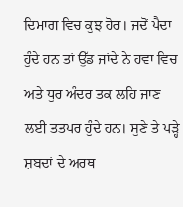ਦਿਮਾਗ ਵਿਚ ਕੁਝ ਹੋਰ। ਜਦੋਂ ਪੈਦਾ ਹੁੰਦੇ ਹਨ ਤਾਂ ਉੱਡ ਜਾਂਦੇ ਨੇ ਹਵਾ ਵਿਚ ਅਤੇ ਧੁਰ ਅੰਦਰ ਤਕ ਲਹਿ ਜਾਣ ਲਈ ਤਤਪਰ ਹੁੰਦੇ ਹਨ। ਸੁਣੇ ਤੇ ਪੜ੍ਹੇ ਸ਼ਬਦਾਂ ਦੇ ਅਰਥ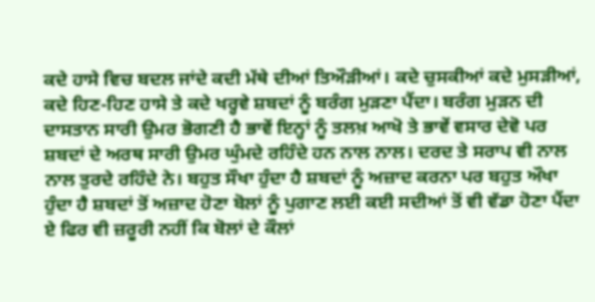ਕਦੇ ਹਾਸੇ ਵਿਚ ਬਦਲ ਜਾਂਦੇ ਕਦੀ ਮੱਥੇ ਦੀਆਂ ਤਿਔੜੀਆਂ। ਕਦੇ ਚੁਸਕੀਆਂ ਕਦੇ ਮੁਸੜੀਆਂ, ਕਦੇ ਹਿਣ-ਹਿਣ ਹਾਸੇ ਤੇ ਕਦੇ ਖਰ੍ਹਵੇ ਸ਼ਬਦਾਂ ਨੂੰ ਬਰੰਗ ਮੁੜਣਾ ਪੈਂਦਾ। ਬਰੰਗ ਮੁੜਨ ਦੀ ਦਾਸਤਾਨ ਸਾਰੀ ਉਮਰ ਭੋਗਣੀ ਹੈ ਭਾਵੇਂ ਇਨ੍ਹਾਂ ਨੂੰ ਤਲਖ਼ ਆਖੋ ਤੇ ਭਾਵੇਂ ਵਸਾਰ ਦੇਵੋ ਪਰ ਸ਼ਬਦਾਂ ਦੇ ਅਰਥ ਸਾਰੀ ਉਮਰ ਘੁੰਮਦੇ ਰਹਿੰਦੇ ਹਨ ਨਾਲ ਨਾਲ। ਦਰਦ ਤੇ ਸਰਾਪ ਵੀ ਨਾਲ ਨਾਲ ਤੁਰਦੇ ਰਹਿੰਦੇ ਨੇ। ਬਹੁਤ ਸੌਖਾ ਹੁੰਦਾ ਹੈ ਸ਼ਬਦਾਂ ਨੂੰ ਅਜ਼ਾਦ ਕਰਨਾ ਪਰ ਬਹੁਤ ਔਖਾ ਹੁੰਦਾ ਹੈ ਸ਼ਬਦਾਂ ਤੋਂ ਅਜ਼ਾਦ ਹੋਣਾ ਬੋਲਾਂ ਨੂੰ ਪੁਗਾਣ ਲਈ ਕਈ ਸਦੀਆਂ ਤੋਂ ਵੀ ਵੱਡਾ ਹੋਣਾ ਪੈਂਦਾ ਏ ਫਿਰ ਵੀ ਜ਼ਰੂਰੀ ਨਹੀਂ ਕਿ ਬੋਲਾਂ ਦੇ ਕੌਲਾਂ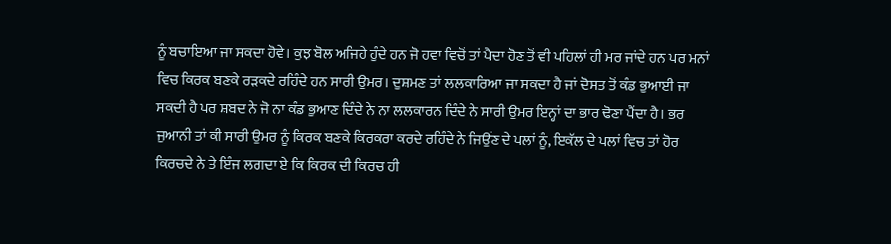ਨੂੰ ਬਚਾਇਆ ਜਾ ਸਕਦਾ ਹੋਵੇ। ਕੁਝ ਬੋਲ ਅਜਿਹੇ ਹੁੰਦੇ ਹਨ ਜੋ ਹਵਾ ਵਿਚੋਂ ਤਾਂ ਪੈਦਾ ਹੋਣ ਤੋਂ ਵੀ ਪਹਿਲਾਂ ਹੀ ਮਰ ਜਾਂਦੇ ਹਨ ਪਰ ਮਨਾਂ ਵਿਚ ਕਿਰਕ ਬਣਕੇ ਰੜਕਦੇ ਰਹਿੰਦੇ ਹਨ ਸਾਰੀ ਉਮਰ। ਦੁਸ਼ਮਣ ਤਾਂ ਲਲਕਾਰਿਆ ਜਾ ਸਕਦਾ ਹੈ ਜਾਂ ਦੋਸਤ ਤੋਂ ਕੰਡ ਭੁਆਈ ਜਾ ਸਕਦੀ ਹੈ ਪਰ ਸ਼ਬਦ ਨੇ ਜੋ ਨਾ ਕੰਡ ਭੁਆਣ ਦਿੰਦੇ ਨੇ ਨਾ ਲਲਕਾਰਨ ਦਿੰਦੇ ਨੇ ਸਾਰੀ ਉਮਰ ਇਨ੍ਹਾਂ ਦਾ ਭਾਰ ਢੋਣਾ ਪੈਂਦਾ ਹੈ। ਭਰ ਜੁਆਨੀ ਤਾਂ ਕੀ ਸਾਰੀ ਉਮਰ ਨੂੰ ਕਿਰਕ ਬਣਕੇ ਕਿਰਕਰਾ ਕਰਦੇ ਰਹਿੰਦੇ ਨੇ ਜਿਉਂਣ ਦੇ ਪਲਾਂ ਨੂੰ, ਇਕੱਲ ਦੇ ਪਲਾਂ ਵਿਚ ਤਾਂ ਹੋਰ ਕਿਰਚਦੇ ਨੇ ਤੇ ਇੰਜ ਲਗਦਾ ਏ ਕਿ ਕਿਰਕ ਦੀ ਕਿਰਚ ਹੀ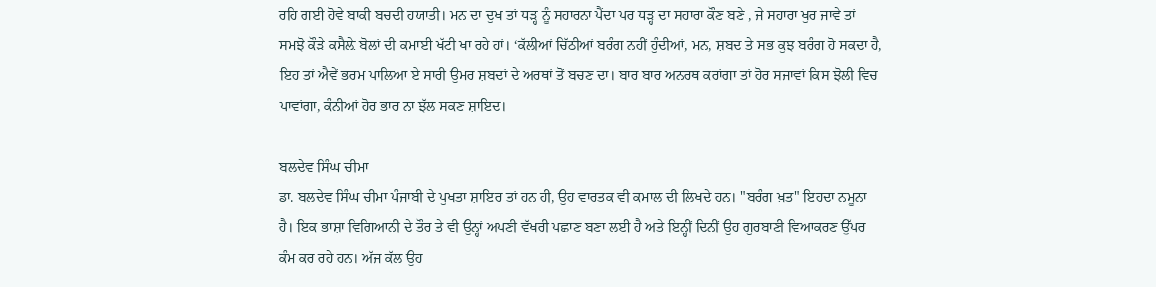ਰਹਿ ਗਈ ਹੋਵੇ ਬਾਕੀ ਬਚਦੀ ਹਯਾਤੀ। ਮਨ ਦਾ ਦੁਖ ਤਾਂ ਧੜ੍ਹ ਨੂੰ ਸਹਾਰਨਾ ਪੈਂਦਾ ਪਰ ਧੜ੍ਹ ਦਾ ਸਹਾਰਾ ਕੌਣ ਬਣੇ , ਜੇ ਸਹਾਰਾ ਖੁਰ ਜਾਵੇ ਤਾਂ ਸਮਝੋ ਕੌੜੇ ਕਸੈਲ਼ੇ ਬੋਲਾਂ ਦੀ ਕਮਾਈ ਖੱਟੀ ਖਾ ਰਹੇ ਹਾਂ। ‘ਕੱਲੀਆਂ ਚਿੱਠੀਆਂ ਬਰੰਗ ਨਹੀਂ ਹੁੰਦੀਆਂ, ਮਨ, ਸ਼ਬਦ ਤੇ ਸਭ ਕੁਝ ਬਰੰਗ ਹੋ ਸਕਦਾ ਹੈ, ਇਹ ਤਾਂ ਐਵੇਂ ਭਰਮ ਪਾਲਿਆ ਏ ਸਾਰੀ ਉਮਰ ਸ਼ਬਦਾਂ ਦੇ ਅਰਥਾਂ ਤੋਂ ਬਚਣ ਦਾ। ਬਾਰ ਬਾਰ ਅਨਰਥ ਕਰਾਂਗਾ ਤਾਂ ਹੋਰ ਸਜਾਵਾਂ ਕਿਸ ਝੋਲੀ ਵਿਚ ਪਾਵਾਂਗਾ, ਕੰਨੀਆਂ ਹੋਰ ਭਾਰ ਨਾ ਝੱਲ ਸਕਣ ਸ਼ਾਇਦ।

ਬਲਦੇਵ ਸਿੰਘ ਚੀਮਾ
ਡਾ. ਬਲਦੇਵ ਸਿੰਘ ਚੀਮਾ ਪੰਜਾਬੀ ਦੇ ਪੁਖਤਾ ਸ਼ਾਇਰ ਤਾਂ ਹਨ ਹੀ, ਉਹ ਵਾਰਤਕ ਵੀ ਕਮਾਲ ਦੀ ਲਿਖਦੇ ਹਨ। "ਬਰੰਗ ਖ਼ਤ" ਇਹਦਾ ਨਮੂਨਾ ਹੈ। ਇਕ ਭਾਸ਼ਾ ਵਿਗਿਆਨੀ ਦੇ ਤੌਰ ਤੇ ਵੀ ਉਨ੍ਹਾਂ ਅਪਣੀ ਵੱਖਰੀ ਪਛਾਣ ਬਣਾ ਲਈ ਹੈ ਅਤੇ ਇਨ੍ਹੀਂ ਦਿਨੀਂ ਉਹ ਗੁਰਬਾਣੀ ਵਿਆਕਰਣ ਉੱਪਰ ਕੰਮ ਕਰ ਰਹੇ ਹਨ। ਅੱਜ ਕੱਲ ਉਹ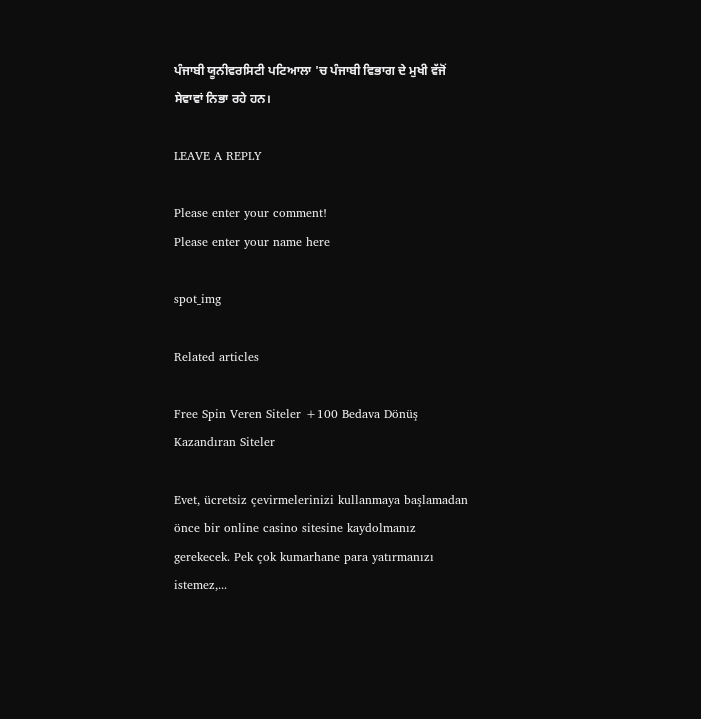ਪੰਜਾਬੀ ਯੂਨੀਵਰਸਿਟੀ ਪਟਿਆਲਾ 'ਚ ਪੰਜਾਬੀ ਵਿਭਾਗ ਦੇ ਮੁਖੀ ਵੱਜੋਂ ਸੇਵਾਵਾਂ ਨਿਭਾ ਰਹੇ ਹਨ।

LEAVE A REPLY

Please enter your comment!
Please enter your name here

spot_img

Related articles

Free Spin Veren Siteler +100 Bedava Dönüş Kazandıran Siteler

Evet, ücretsiz çevirmelerinizi kullanmaya başlamadan önce bir online casino sitesine kaydolmanız gerekecek. Pek çok kumarhane para yatırmanızı istemez,...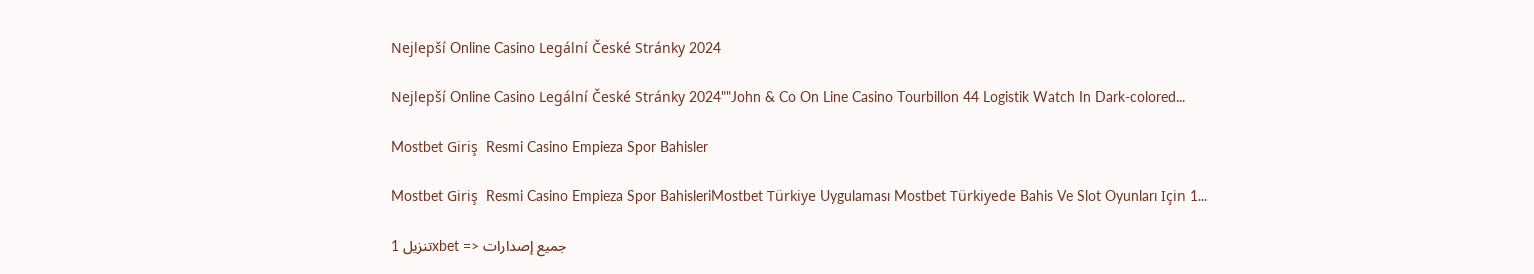Nejlepší Online Casino Legální České Stránky 2024

Nejlepší Online Casino Legální České Stránky 2024""John & Co On Line Casino Tourbillon 44 Logistik Watch In Dark-colored...

Mostbet Giriş  Resmi Casino Empieza Spor Bahisler

Mostbet Giriş  Resmi Casino Empieza Spor BahisleriMostbet Türkiye Uygulaması Mostbet Türkiyede Bahis Ve Slot Oyunları Için 1...

تنزيل 1xbet => جميع إصدارات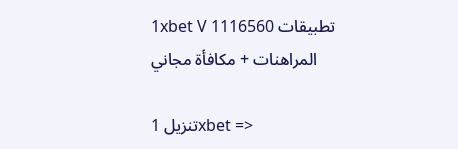1xbet V 1116560 تطبيقات المراهنات + مكافأة مجاني

تنزيل 1xbet =>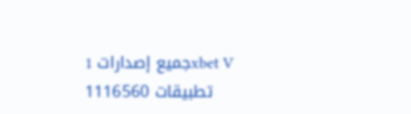جميع إصدارات 1xbet V 1116560 تطبيقات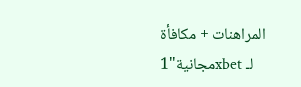المراهنات + مكافأة مجانية"1xbet لـ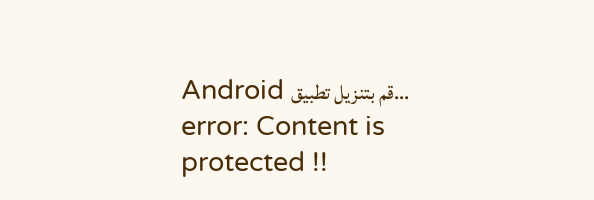Android قم بتنزيل تطبيق...
error: Content is protected !!